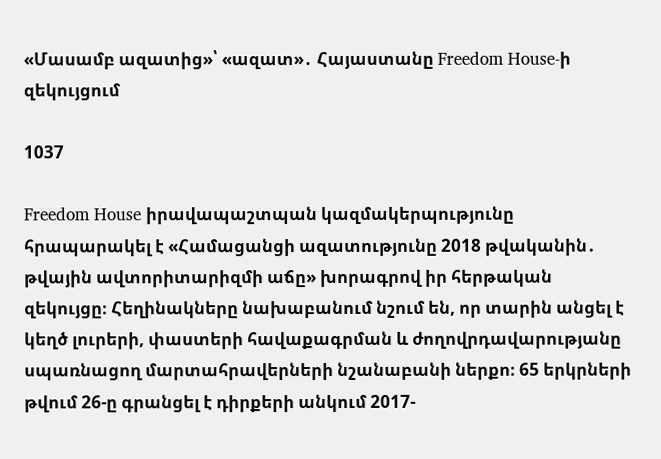«Մասամբ ազատից»՝ «ազատ»․ Հայաստանը Freedom House-ի զեկույցում

1037

Freedom House իրավապաշտպան կազմակերպությունը հրապարակել է «Համացանցի ազատությունը 2018 թվականին․ թվային ավտորիտարիզմի աճը» խորագրով իր հերթական զեկույցը։ Հեղինակները նախաբանում նշում են, որ տարին անցել է կեղծ լուրերի, փաստերի հավաքագրման և ժողովրդավարությանը սպառնացող մարտահրավերների նշանաբանի ներքո։ 65 երկրների թվում 26-ը գրանցել է դիրքերի անկում 2017-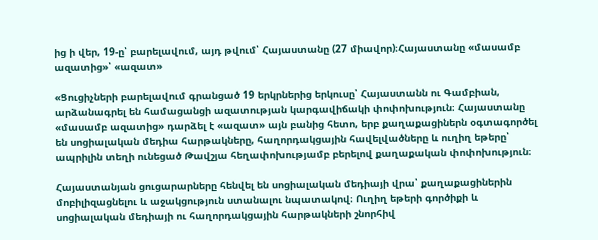ից ի վեր, 19-ը՝ բարելավում, այդ թվում՝ Հայաստանը (27 միավոր)։Հայաստանը «մասամբ ազատից»՝ «ազատ»

«Ցուցիչների բարելավում գրանցած 19 երկրներից երկուսը՝ Հայաստանն ու Գամբիան, արձանագրել են համացանցի ազատության կարգավիճակի փոփոխություն։ Հայաստանը «մասամբ ազատից» դարձել է «ազատ» այն բանից հետո, երբ քաղաքացիներն օգտագործել են սոցիալական մեդիա հարթակները, հաղորդակցային հավելվածները և ուղիղ եթերը՝ ապրիլին տեղի ունեցած Թավշյա հեղափոխությամբ բերելով քաղաքական փոփոխություն։

Հայաստանյան ցուցարարները հենվել են սոցիալական մեդիայի վրա՝ քաղաքացիներին մոբիլիզացնելու և աջակցություն ստանալու նպատակով։ Ուղիղ եթերի գործիքի և սոցիալական մեդիայի ու հաղորդակցային հարթակների շնորհիվ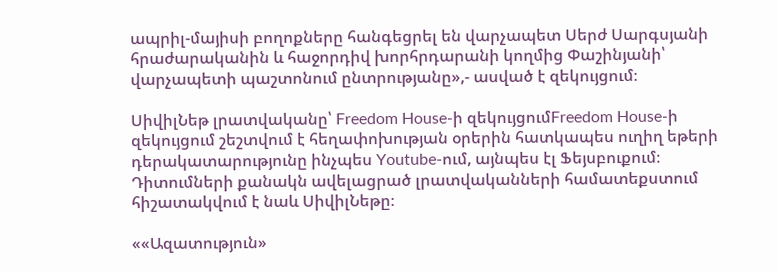ապրիլ-մայիսի բողոքները հանգեցրել են վարչապետ Սերժ Սարգսյանի հրաժարականին և հաջորդիվ խորհրդարանի կողմից Փաշինյանի՝ վարչապետի պաշտոնում ընտրությանը»,- ասված է զեկույցում։

ՍիվիլՆեթ լրատվականը՝ Freedom House-ի զեկույցումFreedom House-ի զեկույցում շեշտվում է հեղափոխության օրերին հատկապես ուղիղ եթերի դերակատարությունը ինչպես Youtube-ում, այնպես էլ Ֆեյսբուքում։ Դիտումների քանակն ավելացրած լրատվականների համատեքստում հիշատակվում է նաև ՍիվիլՆեթը։

««Ազատություն»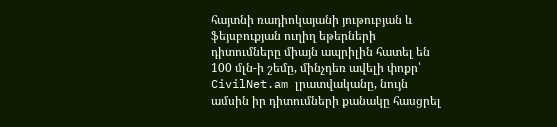հայտնի ռադիոկայանի յութուբյան և ֆեյսբուքյան ուղիղ եթերների դիտումները միայն ապրիլին հատել են 100 մլն-ի շեմը, մինչդեռ ավելի փոքր՝ CivilNet.am լրատվականը, նույն ամսին իր դիտումների քանակը հասցրել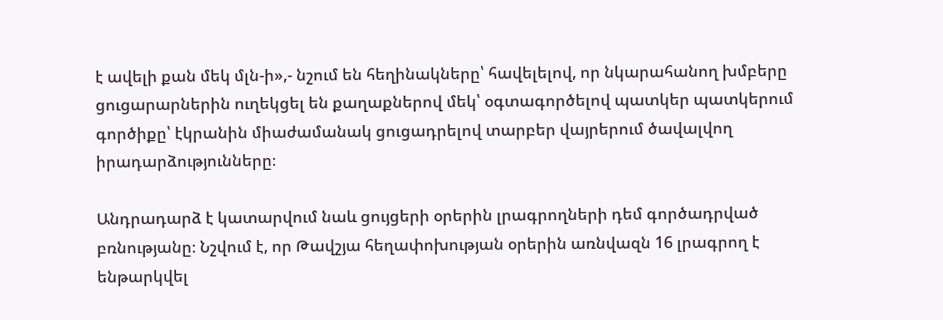է ավելի քան մեկ մլն-ի»,- նշում են հեղինակները՝ հավելելով, որ նկարահանող խմբերը ցուցարարներին ուղեկցել են քաղաքներով մեկ՝ օգտագործելով պատկեր պատկերում գործիքը՝ էկրանին միաժամանակ ցուցադրելով տարբեր վայրերում ծավալվող իրադարձությունները։

Անդրադարձ է կատարվում նաև ցույցերի օրերին լրագրողների դեմ գործադրված բռնությանը։ Նշվում է, որ Թավշյա հեղափոխության օրերին առնվազն 16 լրագրող է ենթարկվել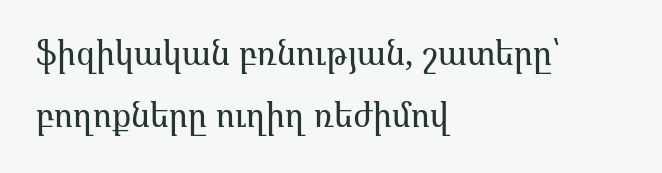ֆիզիկական բռնության, շատերը՝ բողոքները ուղիղ ռեժիմով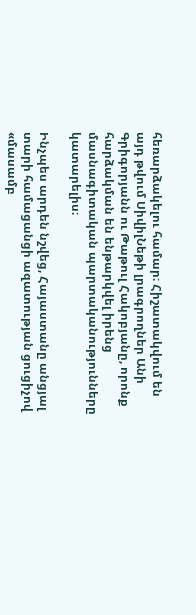հեռարձակելու համար։ Հիշատակվում են այդ թվում ՍիվիլՆեթի լրագրողներ Անի Գրիգորյանն ու Թաթուլ Հակոբյանը, որոնք հարձակման են ենթարկվել իրենց մասնագիտական պարտականությունները կատարելիս։

Ինչպես արդեն նշվեց, Հայաստանը անցյալ տարի համացանցի ազատության ցուցիչով «մասամբ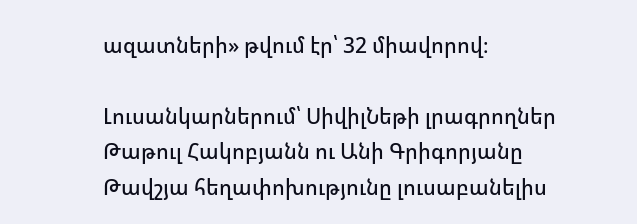ազատների» թվում էր՝ 32 միավորով։

Լուսանկարներում՝ ՍիվիլՆեթի լրագրողներ Թաթուլ Հակոբյանն ու Անի Գրիգորյանը Թավշյա հեղափոխությունը լուսաբանելիս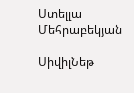Ստելլա Մեհրաբեկյան

ՍիվիլՆեթ